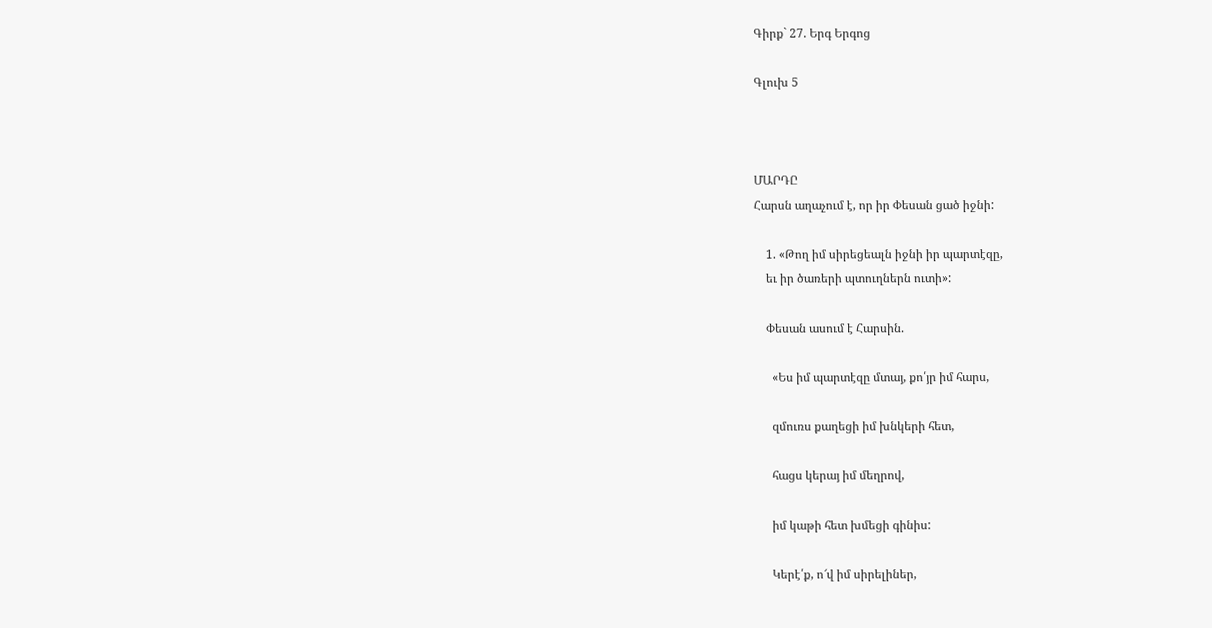Գիրք` 27. Երգ Երգոց

Գլուխ 5



ՄԱՐԴԸ
Հարսն աղաչում է, որ իր Փեսան ցած իջնի:

    1. «Թող իմ սիրեցեալն իջնի իր պարտէզը,
    եւ իր ծառերի պտուղներն ուտի»:

    Փեսան ասում է Հարսին.

      «Ես իմ պարտէզը մտայ, քո՛յր իմ հարս,

      զմուռս քաղեցի իմ խնկերի հետ,

      հացս կերայ իմ մեղրով,

      իմ կաթի հետ խմեցի գինիս:

      Կերէ՛ք, ո՜վ իմ սիրելիներ,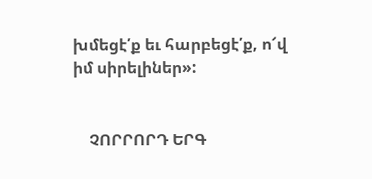խմեցէ՛ք եւ հարբեցէ՛ք, ո՜վ իմ սիրելիներ»:


    ՉՈՐՐՈՐԴ ԵՐԳ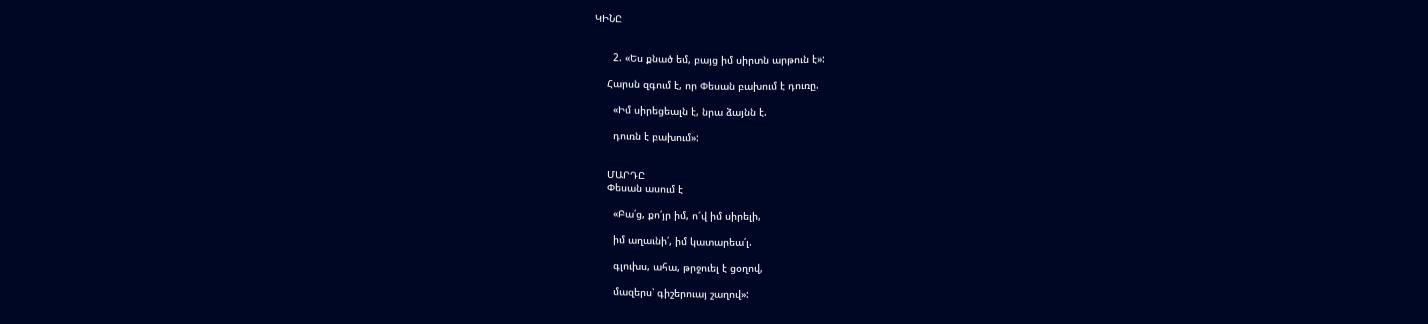ԿԻՆԸ


      2. «Ես քնած եմ, բայց իմ սիրտն արթուն է»:

    Հարսն զգում է, որ Փեսան բախում է դուռը.

      «Իմ սիրեցեալն է, նրա ձայնն է.

      դուռն է բախում»:


    ՄԱՐԴԸ
    Փեսան ասում է

      «Բա՛ց, քո՛յր իմ, ո՜վ իմ սիրելի,

      իմ աղաւնի՛, իմ կատարեա՛լ.

      գլուխս, ահա, թրջուել է ցօղով,

      մազերս՝ գիշերուայ շաղով»: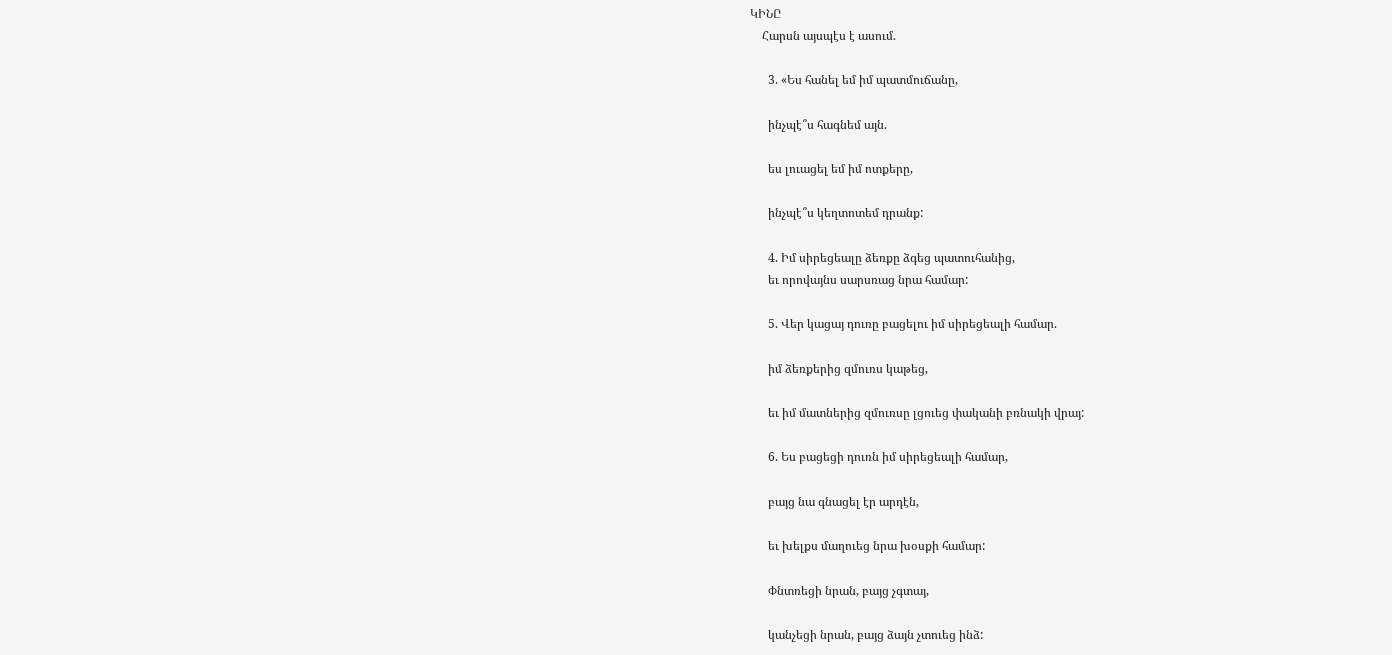ԿԻՆԸ
    Հարսն այսպէս է ասում.

      3. «Ես հանել եմ իմ պատմուճանը,

      ինչպէ՞ս հագնեմ այն.

      ես լուացել եմ իմ ոտքերը,

      ինչպէ՞ս կեղտոտեմ դրանք:

      4. Իմ սիրեցեալը ձեռքը ձգեց պատուհանից,
      եւ որովայնս սարսռաց նրա համար:

      5. Վեր կացայ դուռը բացելու իմ սիրեցեալի համար.

      իմ ձեռքերից զմուռս կաթեց,

      եւ իմ մատներից զմուռսը լցուեց փականի բռնակի վրայ:

      6. Ես բացեցի դուռն իմ սիրեցեալի համար,

      բայց նա գնացել էր արդէն,

      եւ խելքս մաղուեց նրա խօսքի համար:

      Փնտռեցի նրան, բայց չգտայ,

      կանչեցի նրան, բայց ձայն չտուեց ինձ: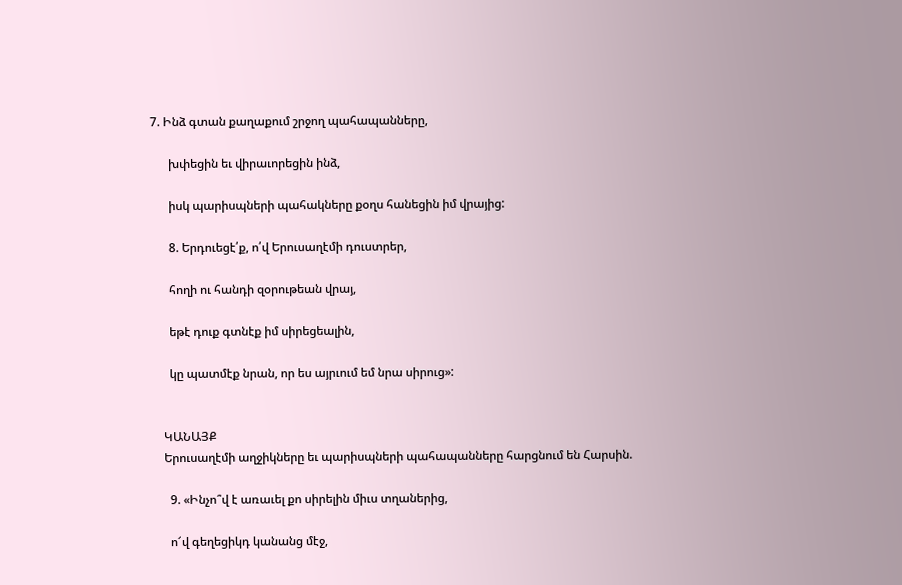7. Ինձ գտան քաղաքում շրջող պահապանները,

      խփեցին եւ վիրաւորեցին ինձ,

      իսկ պարիսպների պահակները քօղս հանեցին իմ վրայից:

      8. Երդուեցէ՛ք, ո՛վ Երուսաղէմի դուստրեր,

      հողի ու հանդի զօրութեան վրայ,

      եթէ դուք գտնէք իմ սիրեցեալին,

      կը պատմէք նրան, որ ես այրւում եմ նրա սիրուց»:


    ԿԱՆԱՅՔ
    Երուսաղէմի աղջիկները եւ պարիսպների պահապանները հարցնում են Հարսին.

      9. «Ինչո՞վ է առաւել քո սիրելին միւս տղաներից,

      ո՜վ գեղեցիկդ կանանց մէջ,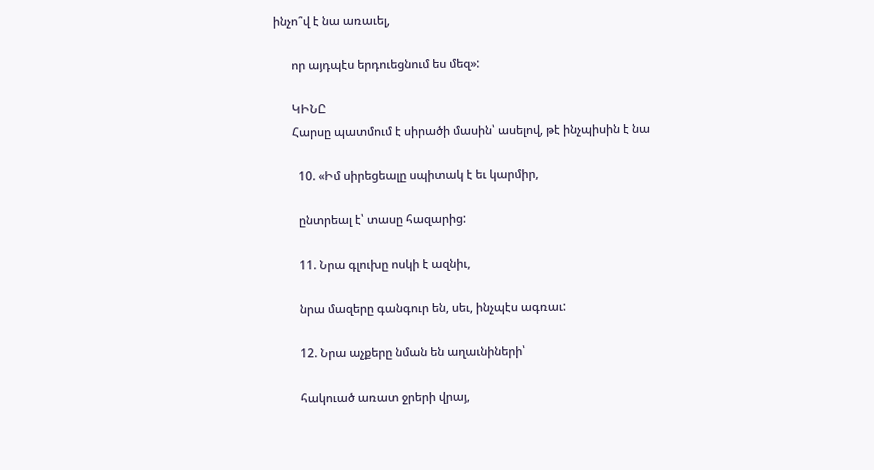ինչո՞վ է նա առաւել,

      որ այդպէս երդուեցնում ես մեզ»:

      ԿԻՆԸ
      Հարսը պատմում է սիրածի մասին՝ ասելով, թէ ինչպիսին է նա

        10. «Իմ սիրեցեալը սպիտակ է եւ կարմիր,

        ընտրեալ է՝ տասը հազարից:

        11. Նրա գլուխը ոսկի է ազնիւ,

        նրա մազերը գանգուր են, սեւ, ինչպէս ագռաւ:

        12. Նրա աչքերը նման են աղաւնիների՝

        հակուած առատ ջրերի վրայ,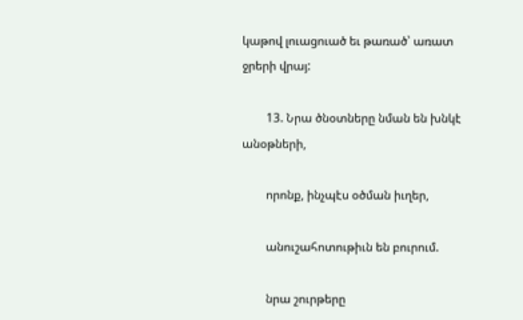կաթով լուացուած եւ թառած՝ առատ ջրերի վրայ:

        13. Նրա ծնօտները նման են խնկէ անօթների,

        որոնք, ինչպէս օծման իւղեր,

        անուշահոտութիւն են բուրում.

        նրա շուրթերը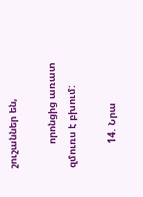շուշաններ են,

        որոնցից առատ զմուռս է բխում:

        14. Նրա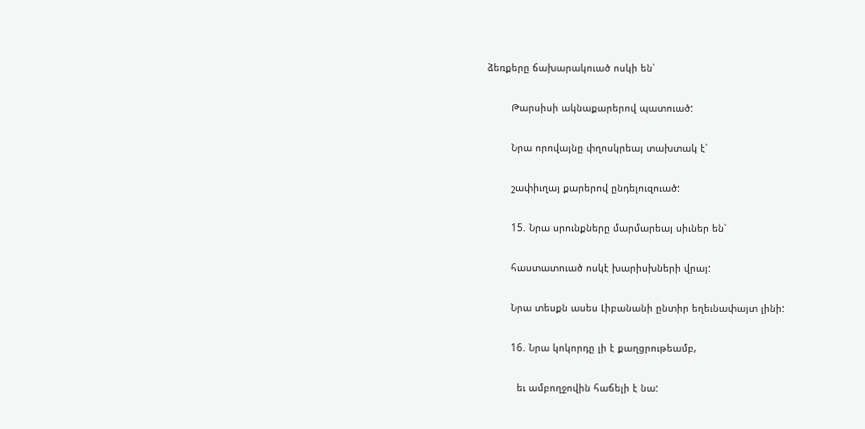ձեռքերը ճախարակուած ոսկի են՝

        Թարսիսի ակնաքարերով պատուած:

        Նրա որովայնը փղոսկրեայ տախտակ է՝

        շափիւղայ քարերով ընդելուզուած:

        15. Նրա սրունքները մարմարեայ սիւներ են՝

        հաստատուած ոսկէ խարիսխների վրայ:

        Նրա տեսքն ասես Լիբանանի ընտիր եղեւնափայտ լինի:

        16. Նրա կոկորդը լի է քաղցրութեամբ,

          եւ ամբողջովին հաճելի է նա: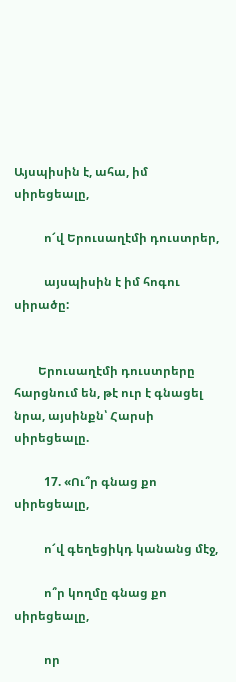Այսպիսին է, ահա, իմ սիրեցեալը,

          ո՜վ Երուսաղէմի դուստրեր,

          այսպիսին է իմ հոգու սիրածը:


        Երուսաղէմի դուստրերը հարցնում են, թէ ուր է գնացել նրա, այսինքն՝ Հարսի սիրեցեալը.

          17. «Ու՞ր գնաց քո սիրեցեալը,

          ո՜վ գեղեցիկդ կանանց մէջ,

          ո՞ր կողմը գնաց քո սիրեցեալը,

          որ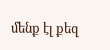մենք էլ քեզ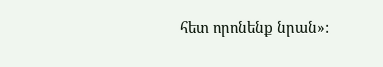հետ որոնենք նրան»: